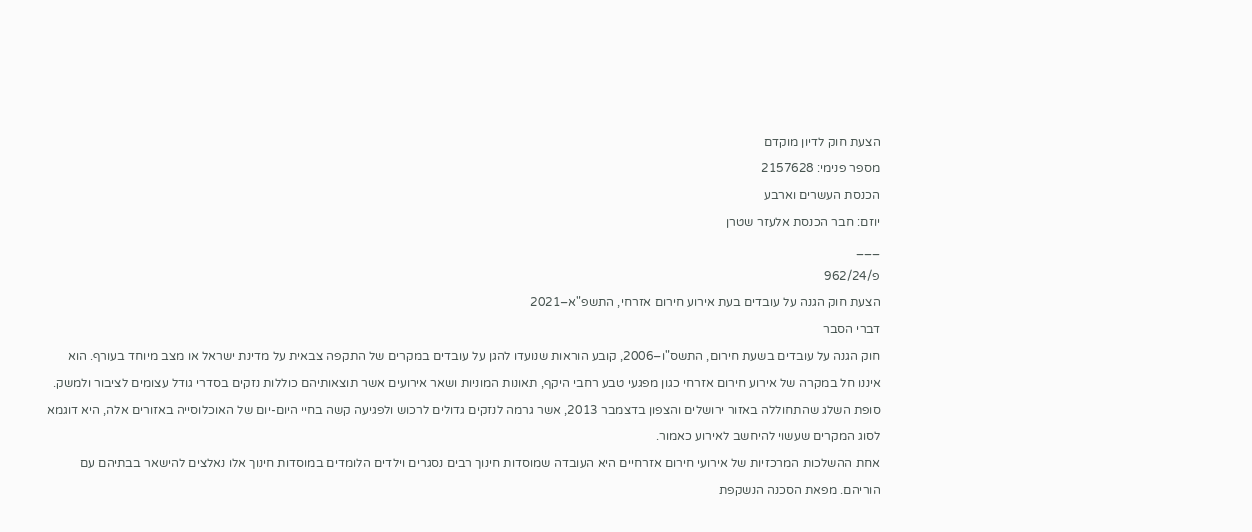הצעת חוק לדיון מוקדם
מספר פנימי: 2157628
הכנסת העשרים וארבע
יוזם: חבר הכנסת אלעזר שטרן
___
פ/962/24
הצעת חוק הגנה על עובדים בעת אירוע חירום אזרחי, התשפ"א–2021
דברי הסבר
חוק הגנה על עובדים בשעת חירום, התשס"ו–2006, קובע הוראות שנועדו להגן על עובדים במקרים של התקפה צבאית על מדינת ישראל או מצב מיוחד בעורף. הוא איננו חל במקרה של אירוע חירום אזרחי כגון מפגעי טבע רחבי היקף, תאונות המוניות ושאר אירועים אשר תוצאותיהם כוללות נזקים בסדרי גודל עצומים לציבור ולמשק. סופת השלג שהתחוללה באזור ירושלים והצפון בדצמבר 2013, אשר גרמה לנזקים גדולים לרכוש ולפגיעה קשה בחיי היום-יום של האוכלוסייה באזורים אלה, היא דוגמא לסוג המקרים שעשוי להיחשב לאירוע כאמור.
אחת ההשלכות המרכזיות של אירועי חירום אזרחיים היא העובדה שמוסדות חינוך רבים נסגרים וילדים הלומדים במוסדות חינוך אלו נאלצים להישאר בבתיהם עם הוריהם. מפאת הסכנה הנשקפת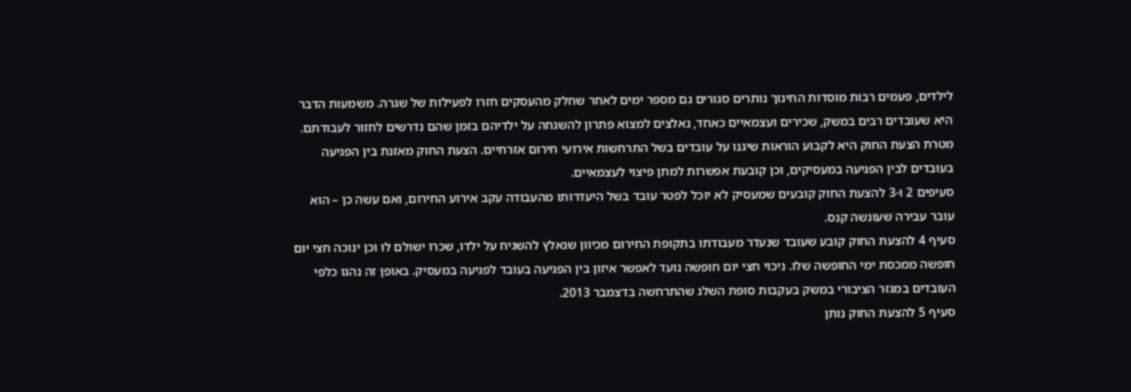לילדים, פעמים רבות מוסדות החינוך נותרים סגורים גם מספר ימים לאחר שחלק מהעסקים חזרו לפעילות של שגרה. משמעות הדבר היא שעובדים רבים במשק, שכירים ועצמאיים כאחד, נאלצים למצוא פתרון להשגחה על ילדיהם בזמן שהם נדרשים לחזור לעבודתם.
מטרת הצעת החוק היא לקבוע הוראות שיגנו על עובדים בשל התרחשות אירועי חירום אזרחיים. הצעת החוק מאזנת בין הפגיעה בעובדים לבין הפגיעה במעסיקים, וכן קובעת אפשרות למתן פיצוי לעצמאיים.
סעיפים 2 ו-3 להצעת החוק קובעים שמעסיק לא יוכל לפטר עובד בשל היעדרותו מהעבודה עקב אירוע החירום, ואם עשה כן – הוא עובר עבירה שעונשה קנס.
סעיף 4 להצעת החוק קובע שעובד שנעדר מעבודתו בתקופת החירום מכיוון שנאלץ להשגיח על ילדו, שכרו ישולם לו וכן ינוכה חצי יום חופשה ממכסת ימי החופשה שלו. ניכוי חצי יום חופשה נועד לאפשר איזון בין הפגיעה בעובד לפגיעה במעסיק. באופן זה נהגו כלפי העובדים במגזר הציבורי במשק בעקבות סופת השלג שהתרחשה בדצמבר 2013.
סעיף 5 להצעת החוק נותן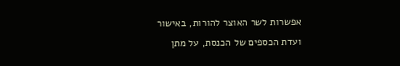אפשרות לשר האוצר להורות, באישור ועדת הכספים של הכנסת, על מתן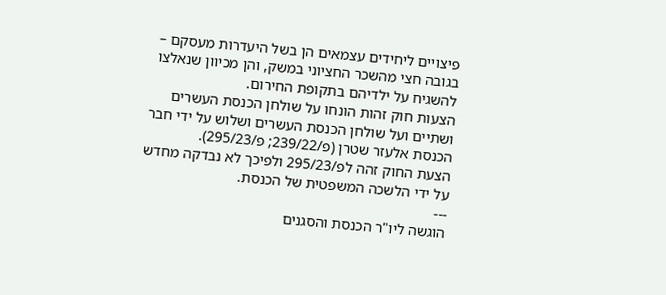פיצויים ליחידים עצמאים הן בשל היעדרות מעסקם – בגובה חצי מהשכר החציוני במשק, והן מכיוון שנאלצו להשגיח על ילדיהם בתקופת החירום.
הצעות חוק זהות הונחו על שולחן הכנסת העשרים ושתיים ועל שולחן הכנסת העשרים ושלוש על ידי חבר הכנסת אלעזר שטרן (פ/239/22; פ/295/23).
הצעת החוק זהה לפ/295/23 ולפיכך לא נבדקה מחדש על ידי הלשכה המשפטית של הכנסת.
---
הוגשה ליו"ר הכנסת והסגנים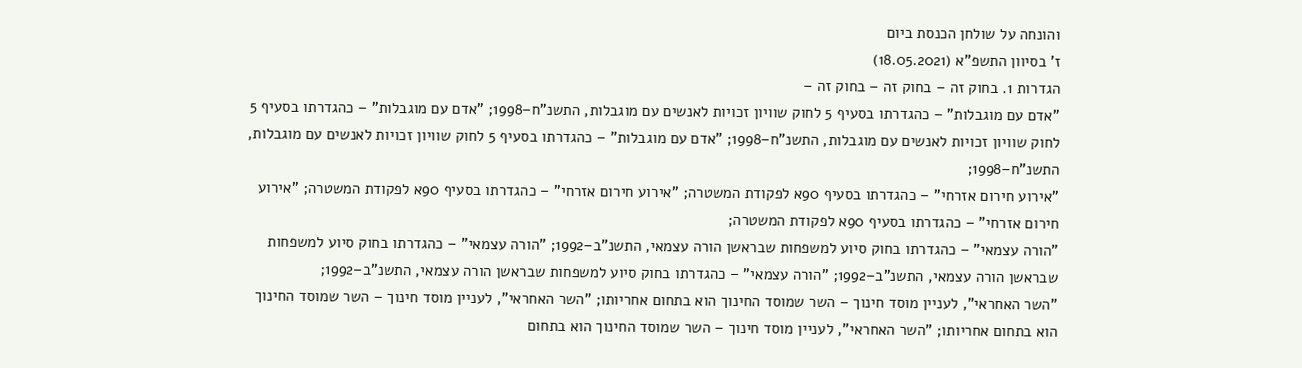והונחה על שולחן הכנסת ביום
ז' בסיוון התשפ"א (18.05.2021)
הגדרות 1. בחוק זה – בחוק זה – בחוק זה –
"אדם עם מוגבלות" – כהגדרתו בסעיף 5 לחוק שוויון זכויות לאנשים עם מוגבלות, התשנ"ח–1998; "אדם עם מוגבלות" – כהגדרתו בסעיף 5 לחוק שוויון זכויות לאנשים עם מוגבלות, התשנ"ח–1998; "אדם עם מוגבלות" – כהגדרתו בסעיף 5 לחוק שוויון זכויות לאנשים עם מוגבלות, התשנ"ח–1998;
"אירוע חירום אזרחי" – כהגדרתו בסעיף 90א לפקודת המשטרה; "אירוע חירום אזרחי" – כהגדרתו בסעיף 90א לפקודת המשטרה; "אירוע חירום אזרחי" – כהגדרתו בסעיף 90א לפקודת המשטרה;
"הורה עצמאי" – כהגדרתו בחוק סיוע למשפחות שבראשן הורה עצמאי, התשנ"ב–1992; "הורה עצמאי" – כהגדרתו בחוק סיוע למשפחות שבראשן הורה עצמאי, התשנ"ב–1992; "הורה עצמאי" – כהגדרתו בחוק סיוע למשפחות שבראשן הורה עצמאי, התשנ"ב–1992;
"השר האחראי", לעניין מוסד חינוך – השר שמוסד החינוך הוא בתחום אחריותו; "השר האחראי", לעניין מוסד חינוך – השר שמוסד החינוך הוא בתחום אחריותו; "השר האחראי", לעניין מוסד חינוך – השר שמוסד החינוך הוא בתחום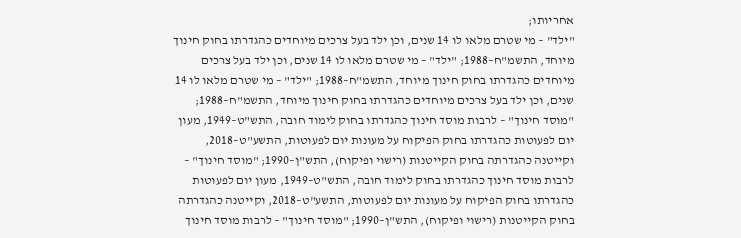אחריותו;
"ילד" – מי שטרם מלאו לו 14 שנים, וכן ילד בעל צרכים מיוחדים כהגדרתו בחוק חינוך מיוחד, התשמ"ח–1988; "ילד" – מי שטרם מלאו לו 14 שנים, וכן ילד בעל צרכים מיוחדים כהגדרתו בחוק חינוך מיוחד, התשמ"ח–1988; "ילד" – מי שטרם מלאו לו 14 שנים, וכן ילד בעל צרכים מיוחדים כהגדרתו בחוק חינוך מיוחד, התשמ"ח–1988;
"מוסד חינוך" – לרבות מוסד חינוך כהגדרתו בחוק לימוד חובה, התש"ט–1949, מעון יום לפעוטות כהגדרתו בחוק הפיקוח על מעונות יום לפעוטות, התשע"ט–2018, וקייטנה כהגדרתה בחוק הקייטנות (רישוי ופיקוח), התש"ן–1990; "מוסד חינוך" – לרבות מוסד חינוך כהגדרתו בחוק לימוד חובה, התש"ט–1949, מעון יום לפעוטות כהגדרתו בחוק הפיקוח על מעונות יום לפעוטות, התשע"ט–2018, וקייטנה כהגדרתה בחוק הקייטנות (רישוי ופיקוח), התש"ן–1990; "מוסד חינוך" – לרבות מוסד חינוך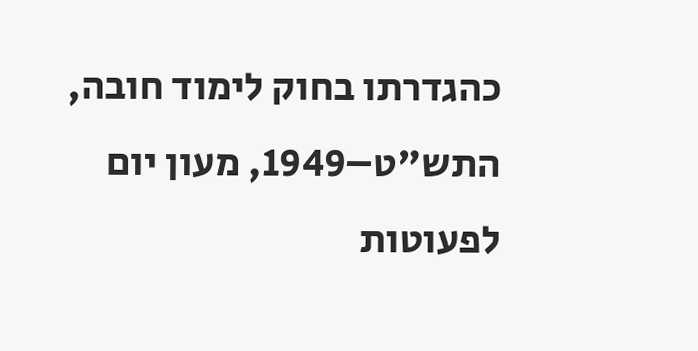כהגדרתו בחוק לימוד חובה, התש"ט–1949, מעון יום לפעוטות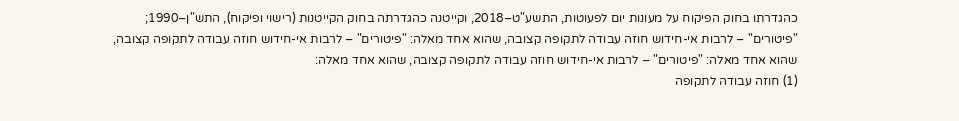כהגדרתו בחוק הפיקוח על מעונות יום לפעוטות, התשע"ט–2018, וקייטנה כהגדרתה בחוק הקייטנות (רישוי ופיקוח), התש"ן–1990;
"פיטורים" – לרבות אי-חידוש חוזה עבודה לתקופה קצובה, שהוא אחד מאלה: "פיטורים" – לרבות אי-חידוש חוזה עבודה לתקופה קצובה, שהוא אחד מאלה: "פיטורים" – לרבות אי-חידוש חוזה עבודה לתקופה קצובה, שהוא אחד מאלה:
(1) חוזה עבודה לתקופה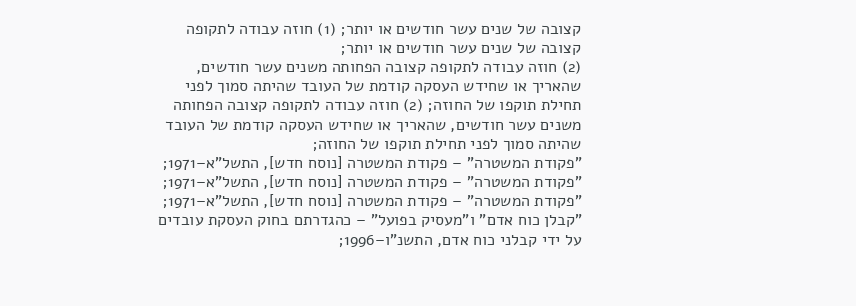קצובה של שנים עשר חודשים או יותר; (1) חוזה עבודה לתקופה קצובה של שנים עשר חודשים או יותר;
(2) חוזה עבודה לתקופה קצובה הפחותה משנים עשר חודשים, שהאריך או שחידש העסקה קודמת של העובד שהיתה סמוך לפני תחילת תוקפו של החוזה; (2) חוזה עבודה לתקופה קצובה הפחותה משנים עשר חודשים, שהאריך או שחידש העסקה קודמת של העובד שהיתה סמוך לפני תחילת תוקפו של החוזה;
"פקודת המשטרה" – פקודת המשטרה [נוסח חדש], התשל"א–1971; "פקודת המשטרה" – פקודת המשטרה [נוסח חדש], התשל"א–1971; "פקודת המשטרה" – פקודת המשטרה [נוסח חדש], התשל"א–1971;
"קבלן כוח אדם" ו"מעסיק בפועל" – כהגדרתם בחוק העסקת עובדים על ידי קבלני כוח אדם, התשנ"ו–1996;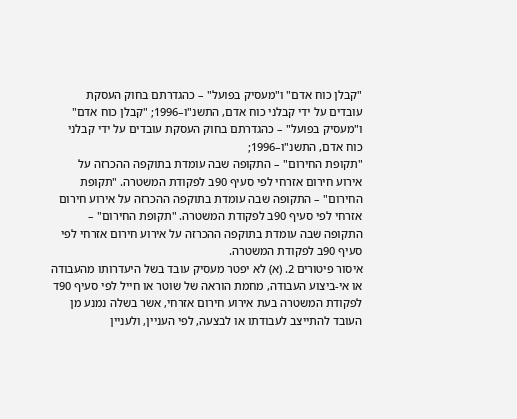"קבלן כוח אדם" ו"מעסיק בפועל" – כהגדרתם בחוק העסקת עובדים על ידי קבלני כוח אדם, התשנ"ו–1996; "קבלן כוח אדם" ו"מעסיק בפועל" – כהגדרתם בחוק העסקת עובדים על ידי קבלני כוח אדם, התשנ"ו–1996;
"תקופת החירום" – התקופה שבה עומדת בתוקפה ההכרזה על אירוע חירום אזרחי לפי סעיף 90ב לפקודת המשטרה. "תקופת החירום" – התקופה שבה עומדת בתוקפה ההכרזה על אירוע חירום אזרחי לפי סעיף 90ב לפקודת המשטרה. "תקופת החירום" – התקופה שבה עומדת בתוקפה ההכרזה על אירוע חירום אזרחי לפי סעיף 90ב לפקודת המשטרה.
איסור פיטורים 2. (א) לא יפטר מעסיק עובד בשל היעדרותו מהעבודה או אי-ביצוע העבודה, מחמת הוראה של שוטר או חייל לפי סעיף 90ד לפקודת המשטרה בעת אירוע חירום אזרחי, אשר בשלה נמנע מן העובד להתייצב לעבודתו או לבצעה, לפי העניין, ולעניין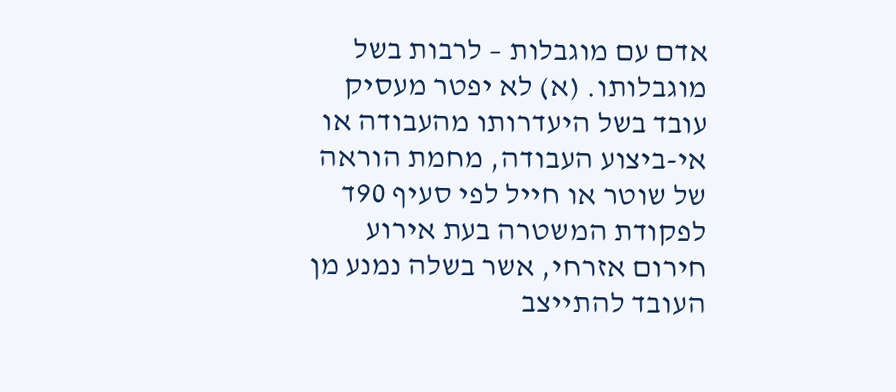אדם עם מוגבלות – לרבות בשל מוגבלותו. (א) לא יפטר מעסיק עובד בשל היעדרותו מהעבודה או אי-ביצוע העבודה, מחמת הוראה של שוטר או חייל לפי סעיף 90ד לפקודת המשטרה בעת אירוע חירום אזרחי, אשר בשלה נמנע מן העובד להתייצב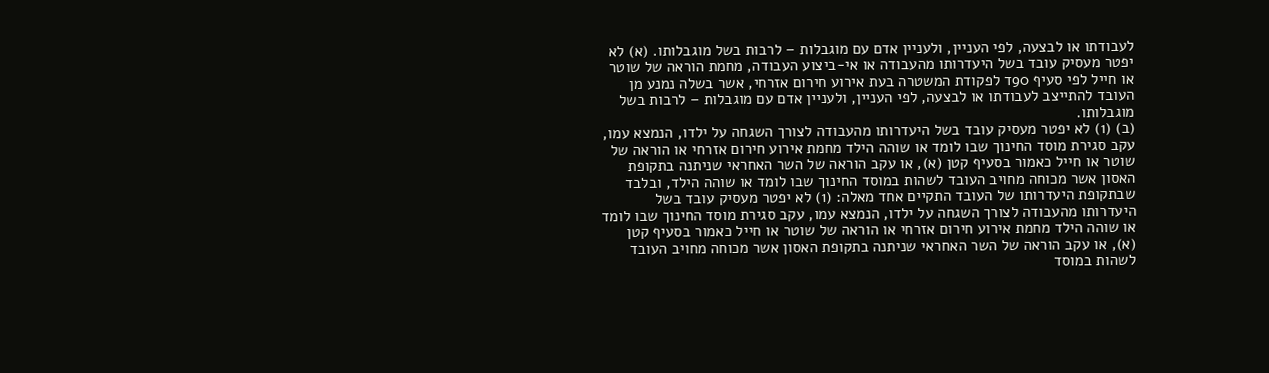לעבודתו או לבצעה, לפי העניין, ולעניין אדם עם מוגבלות – לרבות בשל מוגבלותו. (א) לא יפטר מעסיק עובד בשל היעדרותו מהעבודה או אי-ביצוע העבודה, מחמת הוראה של שוטר או חייל לפי סעיף 90ד לפקודת המשטרה בעת אירוע חירום אזרחי, אשר בשלה נמנע מן העובד להתייצב לעבודתו או לבצעה, לפי העניין, ולעניין אדם עם מוגבלות – לרבות בשל מוגבלותו.
(ב) (1) לא יפטר מעסיק עובד בשל היעדרותו מהעבודה לצורך השגחה על ילדו, הנמצא עמו, עקב סגירת מוסד החינוך שבו לומד או שוהה הילד מחמת אירוע חירום אזרחי או הוראה של שוטר או חייל כאמור בסעיף קטן (א), או עקב הוראה של השר האחראי שניתנה בתקופת האסון אשר מכוחה מחויב העובד לשהות במוסד החינוך שבו לומד או שוהה הילד, ובלבד שבתקופת היעדרותו של העובד התקיים אחד מאלה: (1) לא יפטר מעסיק עובד בשל היעדרותו מהעבודה לצורך השגחה על ילדו, הנמצא עמו, עקב סגירת מוסד החינוך שבו לומד או שוהה הילד מחמת אירוע חירום אזרחי או הוראה של שוטר או חייל כאמור בסעיף קטן (א), או עקב הוראה של השר האחראי שניתנה בתקופת האסון אשר מכוחה מחויב העובד לשהות במוסד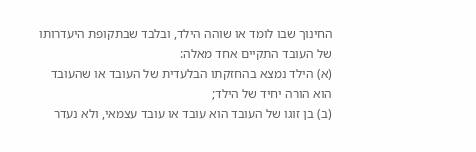החינוך שבו לומד או שוהה הילד, ובלבד שבתקופת היעדרותו של העובד התקיים אחד מאלה:
(א) הילד נמצא בהחזקתו הבלעדית של העובד או שהעובד הוא הורה יחיד של הילד;
(ב) בן זוגו של העובד הוא עובד או עובד עצמאי, ולא נעדר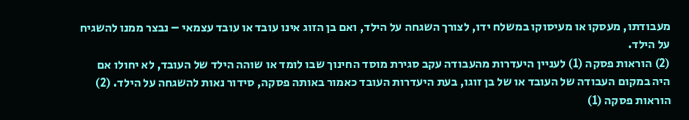מעבודתו, מעסקו או מעיסוקו במשלח ידו, לצורך השגחה על הילד, ואם בן הזוג אינו עובד או עובד עצמאי – נבצר ממנו להשגיח על הילד.
(2) הוראות פסקה (1) לעניין היעדרות מהעבודה עקב סגירת מוסד החינוך שבו לומד או שוהה הילד של העובד, לא יחולו אם היה במקום העבודה של העובד או של בן זוגו, בעת היעדרות העובד כאמור באותה פסקה, סידור נאות להשגחה על הילד. (2) הוראות פסקה (1)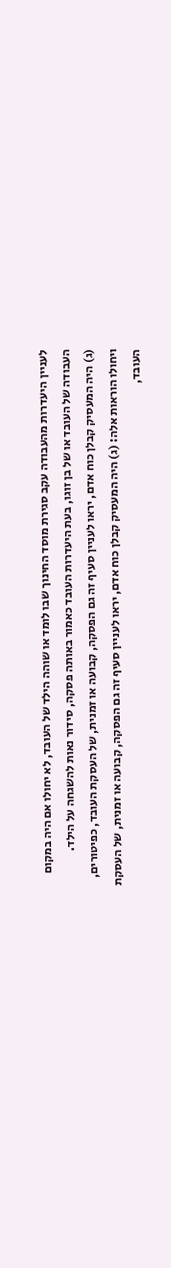לעניין היעדרות מהעבודה עקב סגירת מוסד החינוך שבו לומד או שוהה הילד של העובד, לא יחולו אם היה במקום העבודה של העובד או של בן זוגו, בעת היעדרות העובד כאמור באותה פסקה, סידור נאות להשגחה על הילד.
(ג) היה המעסיק קבלן כוח אדם, יראו לעניין סעיף זה גם הפסקה, קבועה או זמנית, של העסקת העובד, כפיטורים, ויחולו הוראות אלה: (ג) היה המעסיק קבלן כוח אדם, יראו לעניין סעיף זה גם הפסקה, קבועה או זמנית, של העסקת העובד,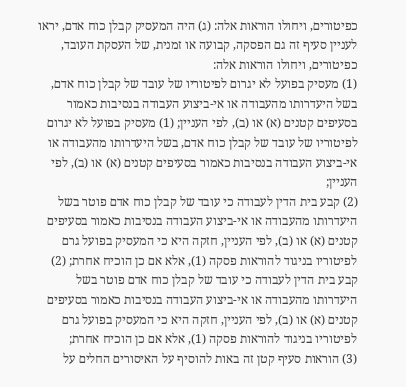כפיטורים, ויחולו הוראות אלה: (ג) היה המעסיק קבלן כוח אדם, יראו לעניין סעיף זה גם הפסקה, קבועה או זמנית, של העסקת העובד, כפיטורים, ויחולו הוראות אלה:
(1) מעסיק בפועל לא יגרום לפיטוריו של עובד של קבלן כוח אדם, בשל היעדרותו מהעבודה או אי-ביצוע העבודה בנסיבות כאמור בסעיפים קטנים (א) או (ב), לפי העניין; (1) מעסיק בפועל לא יגרום לפיטוריו של עובד של קבלן כוח אדם, בשל היעדרותו מהעבודה או אי-ביצוע העבודה בנסיבות כאמור בסעיפים קטנים (א) או (ב), לפי העניין;
(2) קבע בית הדין לעבודה כי עובד של קבלן כוח אדם פוטר בשל היעדרותו מהעבודה או אי-ביצוע העבודה בנסיבות כאמור בסעיפים קטנים (א) או (ב), לפי העניין, חזקה היא כי המעסיק בפועל גרם לפיטוריו בניגוד להוראות פסקה (1), אלא אם כן הוכיח אחרת; (2) קבע בית הדין לעבודה כי עובד של קבלן כוח אדם פוטר בשל היעדרותו מהעבודה או אי-ביצוע העבודה בנסיבות כאמור בסעיפים קטנים (א) או (ב), לפי העניין, חזקה היא כי המעסיק בפועל גרם לפיטוריו בניגוד להוראות פסקה (1), אלא אם כן הוכיח אחרת;
(3) הוראות סעיף קטן זה באות להוסיף על האיסורים החלים על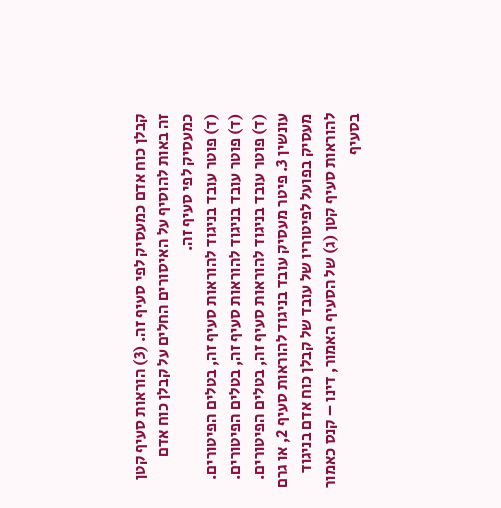קבלן כוח אדם כמעסיק לפי סעיף זה. (3) הוראות סעיף קטן זה באות להוסיף על האיסורים החלים על קבלן כוח אדם כמעסיק לפי סעיף זה.
(ד) פוטר עובד בניגוד להוראות סעיף זה, בטלים הפיטורים. (ד) פוטר עובד בניגוד להוראות סעיף זה, בטלים הפיטורים. (ד) פוטר עובד בניגוד להוראות סעיף זה, בטלים הפיטורים.
עונשין 3. פיטר מעסיק עובד בניגוד להוראות סעיף 2, או גרם מעסיק בפועל לפיטוריו של עובד של קבלן כוח אדם בניגוד להוראות סעיף קטן (ג) של הסעיף האמור, דינו – קנס כאמור בסעיף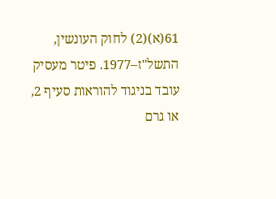61(א)(2) לחוק העונשין, התשל"ז–1977. פיטר מעסיק עובד בניגוד להוראות סעיף 2, או גרם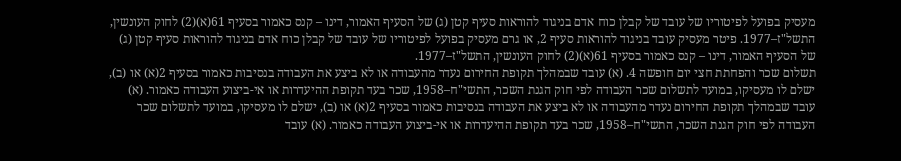מעסיק בפועל לפיטוריו של עובד של קבלן כוח אדם בניגוד להוראות סעיף קטן (ג) של הסעיף האמור, דינו – קנס כאמור בסעיף 61(א)(2) לחוק העונשין, התשל"ז–1977. פיטר מעסיק עובד בניגוד להוראות סעיף 2, או גרם מעסיק בפועל לפיטוריו של עובד של קבלן כוח אדם בניגוד להוראות סעיף קטן (ג) של הסעיף האמור, דינו – קנס כאמור בסעיף 61(א)(2) לחוק העונשין, התשל"ז–1977.
תשלום שכר והפחתת חצי יום חופשה 4. (א) עובד שבמהלך תקופת החירום נעדר מהעבודה או לא ביצע את העבודה בנסיבות כאמור בסעיף 2(א) או (ב), ישלם לו מעסיקו, במועד לתשלום שכר העבודה לפי חוק הגנת השכר, התשי"ח–1958, שכר בעד תקופת ההיעדרות או אי-ביצוע העבודה כאמור. (א) עובד שבמהלך תקופת החירום נעדר מהעבודה או לא ביצע את העבודה בנסיבות כאמור בסעיף 2(א) או (ב), ישלם לו מעסיקו, במועד לתשלום שכר העבודה לפי חוק הגנת השכר, התשי"ח–1958, שכר בעד תקופת ההיעדרות או אי-ביצוע העבודה כאמור. (א) עובד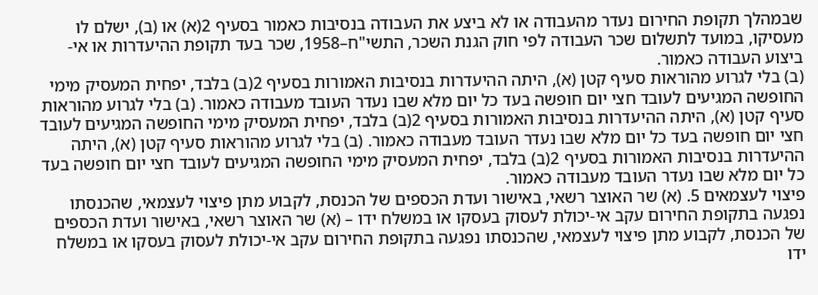שבמהלך תקופת החירום נעדר מהעבודה או לא ביצע את העבודה בנסיבות כאמור בסעיף 2(א) או (ב), ישלם לו מעסיקו, במועד לתשלום שכר העבודה לפי חוק הגנת השכר, התשי"ח–1958, שכר בעד תקופת ההיעדרות או אי-ביצוע העבודה כאמור.
(ב) בלי לגרוע מהוראות סעיף קטן (א), היתה ההיעדרות בנסיבות האמורות בסעיף 2(ב) בלבד, יפחית המעסיק מימי החופשה המגיעים לעובד חצי יום חופשה בעד כל יום מלא שבו נעדר העובד מעבודה כאמור. (ב) בלי לגרוע מהוראות סעיף קטן (א), היתה ההיעדרות בנסיבות האמורות בסעיף 2(ב) בלבד, יפחית המעסיק מימי החופשה המגיעים לעובד חצי יום חופשה בעד כל יום מלא שבו נעדר העובד מעבודה כאמור. (ב) בלי לגרוע מהוראות סעיף קטן (א), היתה ההיעדרות בנסיבות האמורות בסעיף 2(ב) בלבד, יפחית המעסיק מימי החופשה המגיעים לעובד חצי יום חופשה בעד כל יום מלא שבו נעדר העובד מעבודה כאמור.
פיצוי לעצמאים 5. (א) שר האוצר רשאי, באישור ועדת הכספים של הכנסת, לקבוע מתן פיצוי לעצמאי, שהכנסתו נפגעה בתקופת החירום עקב אי-יכולת לעסוק בעסקו או במשלח ידו – (א) שר האוצר רשאי, באישור ועדת הכספים של הכנסת, לקבוע מתן פיצוי לעצמאי, שהכנסתו נפגעה בתקופת החירום עקב אי-יכולת לעסוק בעסקו או במשלח ידו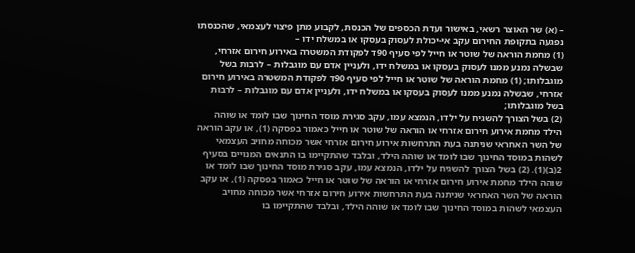– (א) שר האוצר רשאי, באישור ועדת הכספים של הכנסת, לקבוע מתן פיצוי לעצמאי, שהכנסתו נפגעה בתקופת החירום עקב אי-יכולת לעסוק בעסקו או במשלח ידו –
(1) מחמת הוראה של שוטר או חייל לפי סעיף 90ד לפקודת המשטרה באירוע חירום אזרחי, שבשלה נמנע ממנו לעסוק בעסקו או במשלח ידו, ולעניין אדם עם מוגבלות – לרבות בשל מוגבלותו; (1) מחמת הוראה של שוטר או חייל לפי סעיף 90ד לפקודת המשטרה באירוע חירום אזרחי, שבשלה נמנע ממנו לעסוק בעסקו או במשלח ידו, ולעניין אדם עם מוגבלות – לרבות בשל מוגבלותו;
(2) בשל הצורך להשגיח על ילדו, הנמצא עמו, עקב סגירת מוסד החינוך שבו לומד או שוהה הילד מחמת אירוע חירום אזרחי או הוראה של שוטר או חייל כאמור בפסקה (1), או עקב הוראה של השר האחראי שניתנה בעת התרחשות אירוע חירום אזרחי אשר מכוחה מחויב העצמאי לשהות במוסד החינוך שבו לומד או שוהה הילד, ובלבד שהתקיימו בו התנאים המנויים בסעיף 2(ב)(1). (2) בשל הצורך להשגיח על ילדו, הנמצא עמו, עקב סגירת מוסד החינוך שבו לומד או שוהה הילד מחמת אירוע חירום אזרחי או הוראה של שוטר או חייל כאמור בפסקה (1), או עקב הוראה של השר האחראי שניתנה בעת התרחשות אירוע חירום אזרחי אשר מכוחה מחויב העצמאי לשהות במוסד החינוך שבו לומד או שוהה הילד, ובלבד שהתקיימו בו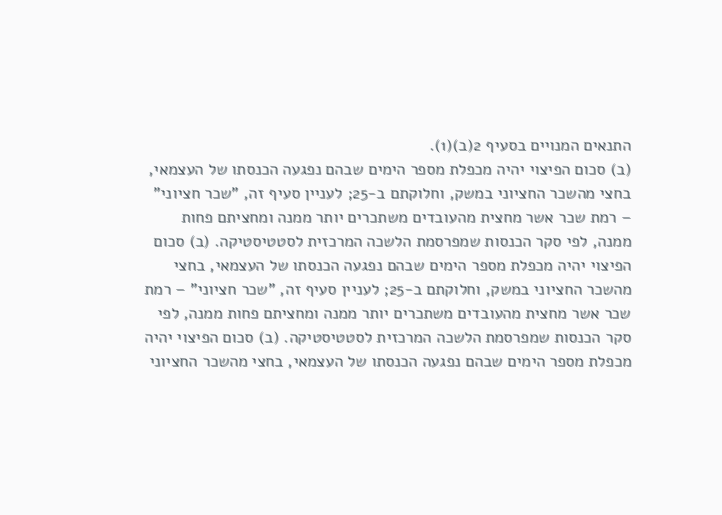התנאים המנויים בסעיף 2(ב)(1).
(ב) סכום הפיצוי יהיה מכפלת מספר הימים שבהם נפגעה הכנסתו של העצמאי, בחצי מהשכר החציוני במשק, וחלוקתם ב-25; לעניין סעיף זה, "שכר חציוני" – רמת שכר אשר מחצית מהעובדים משתכרים יותר ממנה ומחציתם פחות ממנה, לפי סקר הכנסות שמפרסמת הלשכה המרכזית לסטטיסטיקה. (ב) סכום הפיצוי יהיה מכפלת מספר הימים שבהם נפגעה הכנסתו של העצמאי, בחצי מהשכר החציוני במשק, וחלוקתם ב-25; לעניין סעיף זה, "שכר חציוני" – רמת שכר אשר מחצית מהעובדים משתכרים יותר ממנה ומחציתם פחות ממנה, לפי סקר הכנסות שמפרסמת הלשכה המרכזית לסטטיסטיקה. (ב) סכום הפיצוי יהיה מכפלת מספר הימים שבהם נפגעה הכנסתו של העצמאי, בחצי מהשכר החציוני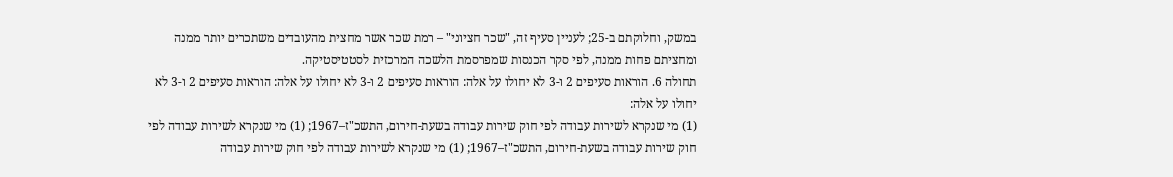במשק, וחלוקתם ב-25; לעניין סעיף זה, "שכר חציוני" – רמת שכר אשר מחצית מהעובדים משתכרים יותר ממנה ומחציתם פחות ממנה, לפי סקר הכנסות שמפרסמת הלשכה המרכזית לסטטיסטיקה.
תחולה 6. הוראות סעיפים 2 ו-3 לא יחולו על אלה: הוראות סעיפים 2 ו-3 לא יחולו על אלה: הוראות סעיפים 2 ו-3 לא יחולו על אלה:
(1) מי שנקרא לשירות עבודה לפי חוק שירות עבודה בשעת-חירום, התשכ"ז–1967; (1) מי שנקרא לשירות עבודה לפי חוק שירות עבודה בשעת-חירום, התשכ"ז–1967; (1) מי שנקרא לשירות עבודה לפי חוק שירות עבודה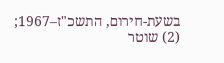בשעת-חירום, התשכ"ז–1967;
(2) שוטר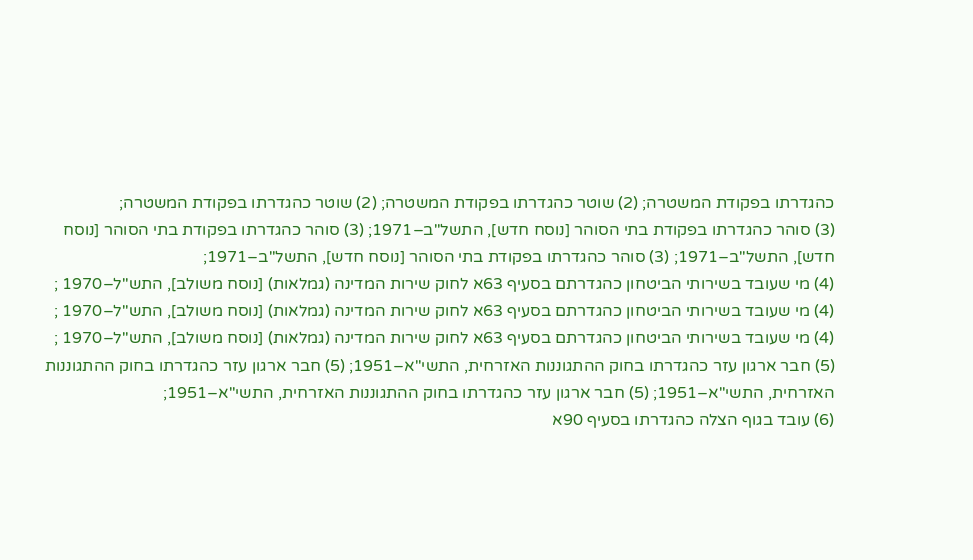כהגדרתו בפקודת המשטרה; (2) שוטר כהגדרתו בפקודת המשטרה; (2) שוטר כהגדרתו בפקודת המשטרה;
(3) סוהר כהגדרתו בפקודת בתי הסוהר [נוסח חדש], התשל"ב–1971; (3) סוהר כהגדרתו בפקודת בתי הסוהר [נוסח חדש], התשל"ב–1971; (3) סוהר כהגדרתו בפקודת בתי הסוהר [נוסח חדש], התשל"ב–1971;
(4) מי שעובד בשירותי הביטחון כהגדרתם בסעיף 63א לחוק שירות המדינה (גמלאות) [נוסח משולב], התש"ל–1970 ; (4) מי שעובד בשירותי הביטחון כהגדרתם בסעיף 63א לחוק שירות המדינה (גמלאות) [נוסח משולב], התש"ל–1970 ; (4) מי שעובד בשירותי הביטחון כהגדרתם בסעיף 63א לחוק שירות המדינה (גמלאות) [נוסח משולב], התש"ל–1970 ;
(5) חבר ארגון עזר כהגדרתו בחוק ההתגוננות האזרחית, התשי"א–1951; (5) חבר ארגון עזר כהגדרתו בחוק ההתגוננות האזרחית, התשי"א–1951; (5) חבר ארגון עזר כהגדרתו בחוק ההתגוננות האזרחית, התשי"א–1951;
(6) עובד בגוף הצלה כהגדרתו בסעיף 90א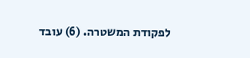לפקודת המשטרה. (6) עובד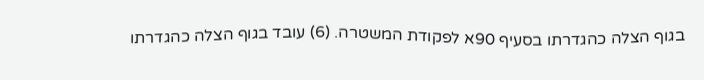בגוף הצלה כהגדרתו בסעיף 90א לפקודת המשטרה. (6) עובד בגוף הצלה כהגדרתו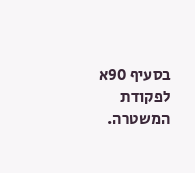בסעיף 90א לפקודת המשטרה.